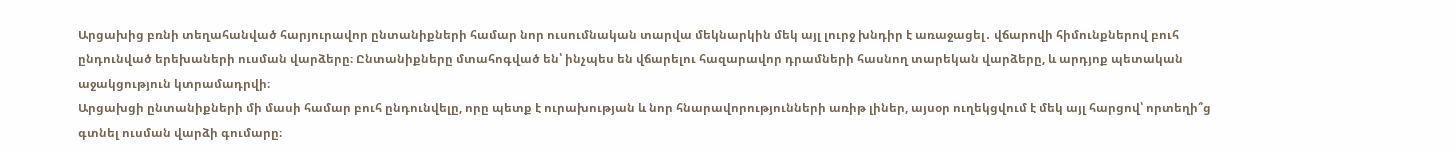Արցախից բռնի տեղահանված հարյուրավոր ընտանիքների համար նոր ուսումնական տարվա մեկնարկին մեկ այլ լուրջ խնդիր է առաջացել․ վճարովի հիմունքներով բուհ ընդունված երեխաների ուսման վարձերը։ Ընտանիքները մտահոգված են՝ ինչպես են վճարելու հազարավոր դրամների հասնող տարեկան վարձերը, և արդյոք պետական աջակցություն կտրամադրվի։
Արցախցի ընտանիքների մի մասի համար բուհ ընդունվելը, որը պետք է ուրախության և նոր հնարավորությունների առիթ լիներ, այսօր ուղեկցվում է մեկ այլ հարցով՝ որտեղի՞ց գտնել ուսման վարձի գումարը։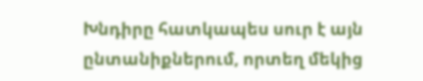Խնդիրը հատկապես սուր է այն ընտանիքներում, որտեղ մեկից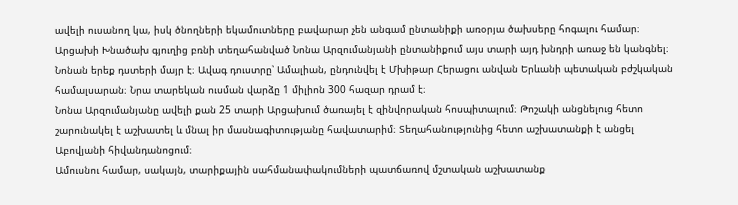ավելի ուսանող կա, իսկ ծնողների եկամուտները բավարար չեն անգամ ընտանիքի առօրյա ծախսերը հոգալու համար։
Արցախի Խնածախ գյուղից բռնի տեղահանված Նոնա Արզումանյանի ընտանիքում այս տարի այդ խնդրի առաջ են կանգնել։ Նոնան երեք դստերի մայր է։ Ավագ դուստրը՝ Ամալիան, ընդունվել է Մխիթար Հերացու անվան Երևանի պետական բժշկական համալսարան։ Նրա տարեկան ուսման վարձը 1 միլիոն 300 հազար դրամ է։
Նոնա Արզումանյանը ավելի քան 25 տարի Արցախում ծառայել է զինվորական հոսպիտալում։ Թոշակի անցնելուց հետո շարունակել է աշխատել և մնալ իր մասնագիտությանը հավատարիմ։ Տեղահանությունից հետո աշխատանքի է անցել Աբովյանի հիվանդանոցում։
Ամուսնու համար, սակայն, տարիքային սահմանափակումների պատճառով մշտական աշխատանք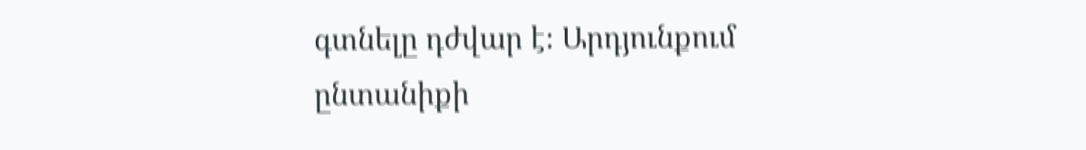գտնելը դժվար է։ Արդյունքում ընտանիքի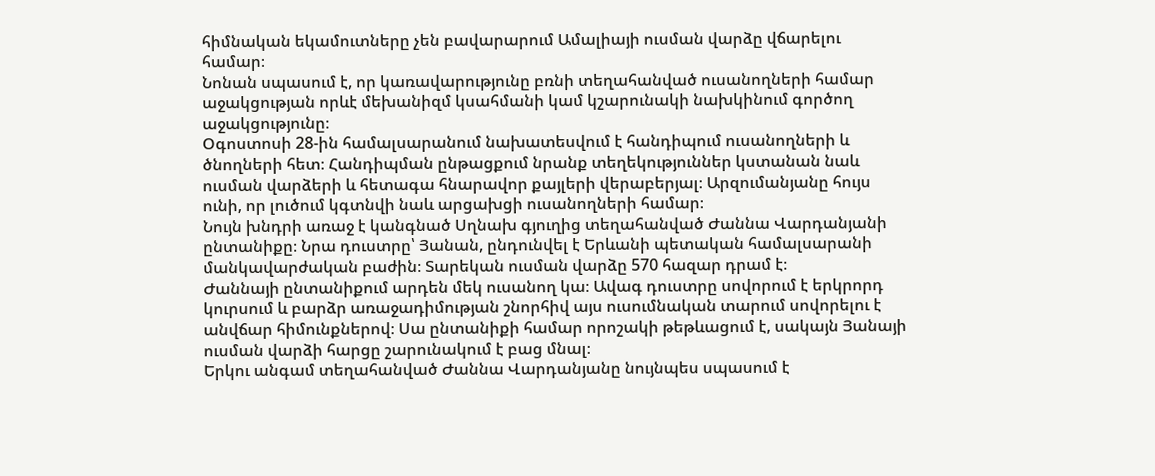հիմնական եկամուտները չեն բավարարում Ամալիայի ուսման վարձը վճարելու համար։
Նոնան սպասում է, որ կառավարությունը բռնի տեղահանված ուսանողների համար աջակցության որևէ մեխանիզմ կսահմանի կամ կշարունակի նախկինում գործող աջակցությունը։
Օգոստոսի 28-ին համալսարանում նախատեսվում է հանդիպում ուսանողների և ծնողների հետ։ Հանդիպման ընթացքում նրանք տեղեկություններ կստանան նաև ուսման վարձերի և հետագա հնարավոր քայլերի վերաբերյալ։ Արզումանյանը հույս ունի, որ լուծում կգտնվի նաև արցախցի ուսանողների համար։
Նույն խնդրի առաջ է կանգնած Սղնախ գյուղից տեղահանված Ժաննա Վարդանյանի ընտանիքը։ Նրա դուստրը՝ Յանան, ընդունվել է Երևանի պետական համալսարանի մանկավարժական բաժին։ Տարեկան ուսման վարձը 570 հազար դրամ է։
Ժաննայի ընտանիքում արդեն մեկ ուսանող կա։ Ավագ դուստրը սովորում է երկրորդ կուրսում և բարձր առաջադիմության շնորհիվ այս ուսումնական տարում սովորելու է անվճար հիմունքներով։ Սա ընտանիքի համար որոշակի թեթևացում է, սակայն Յանայի ուսման վարձի հարցը շարունակում է բաց մնալ։
Երկու անգամ տեղահանված Ժաննա Վարդանյանը նույնպես սպասում է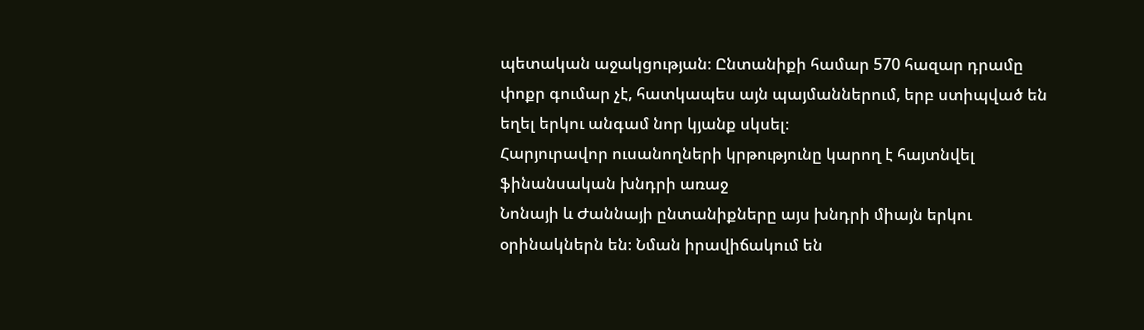պետական աջակցության։ Ընտանիքի համար 570 հազար դրամը փոքր գումար չէ, հատկապես այն պայմաններում, երբ ստիպված են եղել երկու անգամ նոր կյանք սկսել։
Հարյուրավոր ուսանողների կրթությունը կարող է հայտնվել ֆինանսական խնդրի առաջ
Նոնայի և Ժաննայի ընտանիքները այս խնդրի միայն երկու օրինակներն են։ Նման իրավիճակում են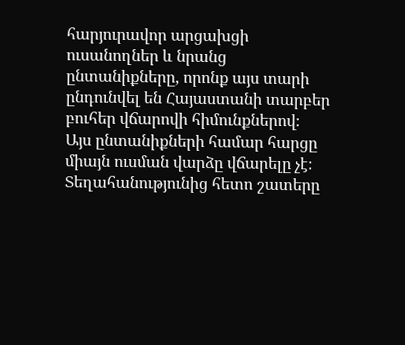հարյուրավոր արցախցի ուսանողներ և նրանց ընտանիքները, որոնք այս տարի ընդունվել են Հայաստանի տարբեր բուհեր վճարովի հիմունքներով։
Այս ընտանիքների համար հարցը միայն ուսման վարձը վճարելը չէ։ Տեղահանությունից հետո շատերը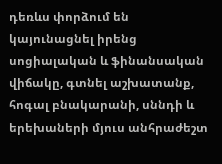դեռևս փորձում են կայունացնել իրենց սոցիալական և ֆինանսական վիճակը, գտնել աշխատանք, հոգալ բնակարանի, սննդի և երեխաների մյուս անհրաժեշտ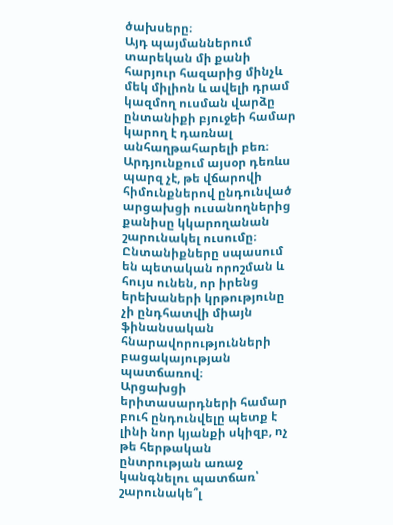ծախսերը։
Այդ պայմաններում տարեկան մի քանի հարյուր հազարից մինչև մեկ միլիոն և ավելի դրամ կազմող ուսման վարձը ընտանիքի բյուջեի համար կարող է դառնալ անհաղթահարելի բեռ։
Արդյունքում այսօր դեռևս պարզ չէ, թե վճարովի հիմունքներով ընդունված արցախցի ուսանողներից քանիսը կկարողանան շարունակել ուսումը։
Ընտանիքները սպասում են պետական որոշման և հույս ունեն, որ իրենց երեխաների կրթությունը չի ընդհատվի միայն ֆինանսական հնարավորությունների բացակայության պատճառով։
Արցախցի երիտասարդների համար բուհ ընդունվելը պետք է լինի նոր կյանքի սկիզբ, ոչ թե հերթական ընտրության առաջ կանգնելու պատճառ՝ շարունակե՞լ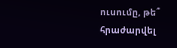ուսումը, թե՞ հրաժարվել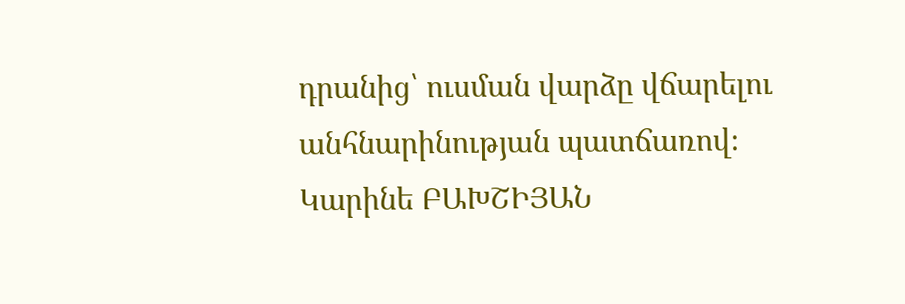դրանից՝ ուսման վարձը վճարելու անհնարինության պատճառով։
Կարինե ԲԱԽՇԻՅԱՆ